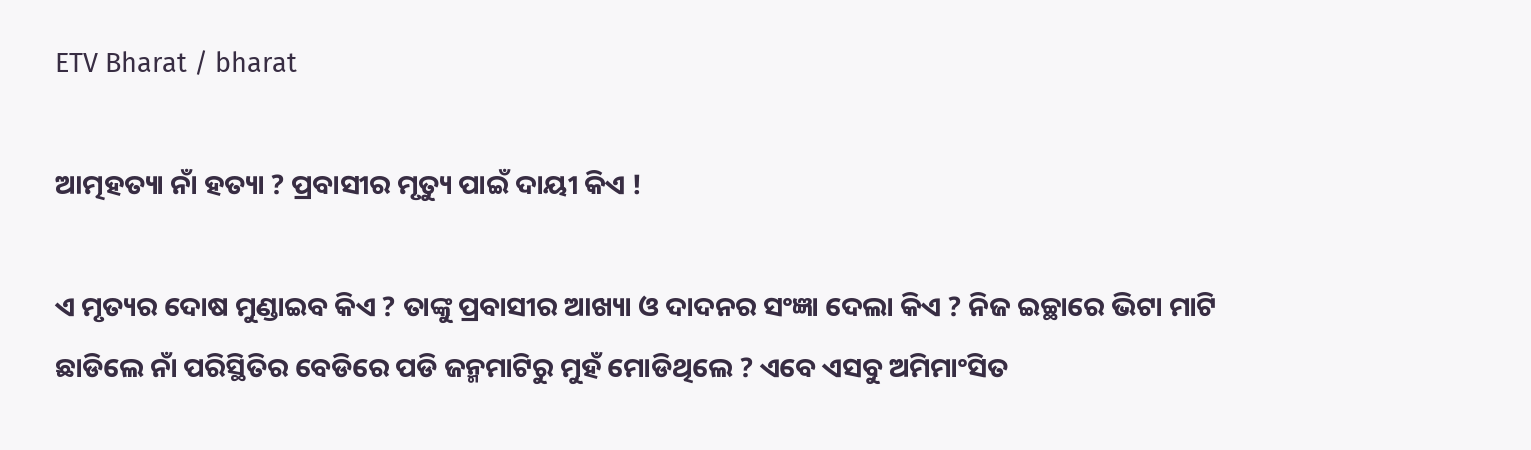ETV Bharat / bharat

ଆତ୍ମହତ୍ୟା ନାଁ ହତ୍ୟା ? ପ୍ରବାସୀର ମୃତ୍ୟୁ ପାଇଁ ଦାୟୀ କିଏ !

ଏ ମୃତ୍ୟର ଦୋଷ ମୁଣ୍ଡାଇବ କିଏ ? ତାଙ୍କୁ ପ୍ରବାସୀର ଆଖ୍ୟା ଓ ଦାଦନର ସଂଜ୍ଞା ଦେଲା କିଏ ? ନିଜ ଇଚ୍ଛାରେ ଭିଟା ମାଟି ଛାଡିଲେ ନାଁ ପରିସ୍ଥିତିର ବେଡିରେ ପଡି ଜନ୍ମମାଟିରୁ ମୁହଁ ମୋଡିଥିଲେ ? ଏବେ ଏସବୁ ଅମିମାଂସିତ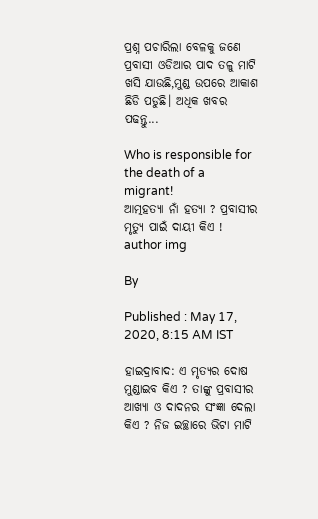ପ୍ରଶ୍ନ ପଚାରିଲା ବେଳକୁ ଜଣେ ପ୍ରବାସୀ ଓଡିଆର ପାଦ ତଳୁ ମାଟି ଖସି ଯାଉଛି,ମୁଣ୍ଡ ଉପରେ ଆକାଶ ଛିଡି ପଡୁଛି। ଅଧିକ ଖବର ପଢନ୍ତୁ...

Who is responsible for the death of a migrant!
ଆତ୍ମହତ୍ୟା ନାଁ ହତ୍ୟା ? ପ୍ରବାସୀର ମୃତ୍ୟୁ ପାଇଁ ଦାୟୀ କିଏ !
author img

By

Published : May 17, 2020, 8:15 AM IST

ହାଇଦ୍ରାବାଦ: ଏ ମୃତ୍ୟର ଦୋଷ ମୁଣ୍ଡାଇବ କିଏ ? ତାଙ୍କୁ ପ୍ରବାସୀର ଆଖ୍ୟା ଓ ଦାଦନର ସଂଜ୍ଞା ଦେଲା କିଏ ? ନିଜ ଇଚ୍ଛାରେ ଭିଟା ମାଟି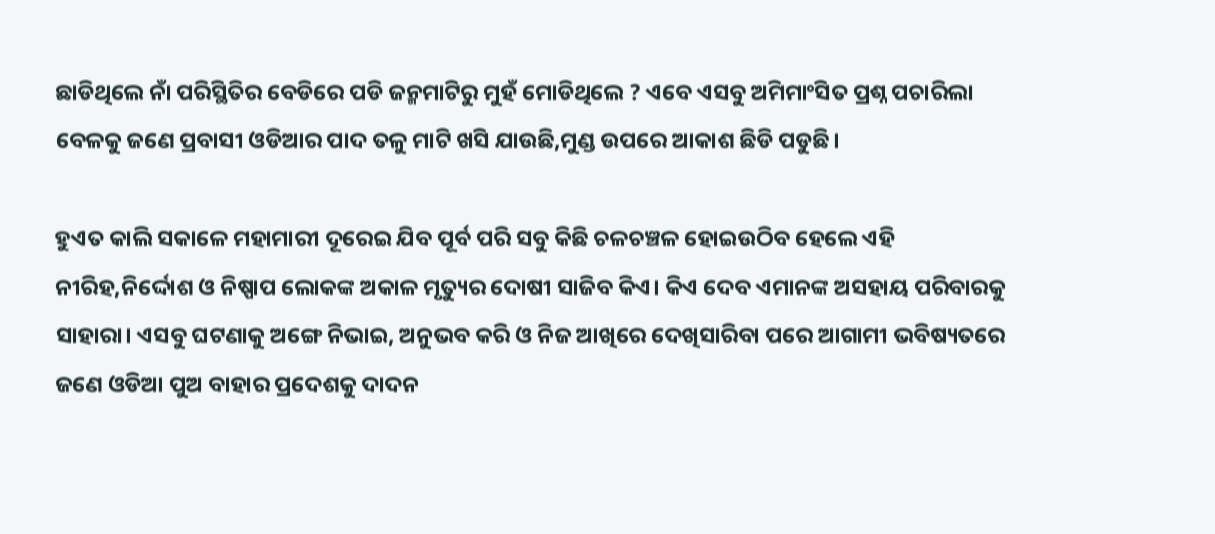ଛାଡିଥିଲେ ନାଁ ପରିସ୍ଥିତିର ବେଡିରେ ପଡି ଜନ୍ମମାଟିରୁ ମୁହଁ ମୋଡିଥିଲେ ? ଏବେ ଏସବୁ ଅମିମାଂସିତ ପ୍ରଶ୍ନ ପଚାରିଲା ବେଳକୁ ଜଣେ ପ୍ରବାସୀ ଓଡିଆର ପାଦ ତଳୁ ମାଟି ଖସି ଯାଉଛି,ମୁଣ୍ଡ ଉପରେ ଆକାଶ ଛିଡି ପଡୁଛି।

ହୁଏତ କାଲି ସକାଳେ ମହାମାରୀ ଦୂରେଇ ଯିବ ପୂର୍ବ ପରି ସବୁ କିଛି ଚଳଚଞ୍ଚଳ ହୋଇଉଠିବ ହେଲେ ଏହି ନୀରିହ,ନିର୍ଦ୍ଦୋଶ ଓ ନିଷ୍ପାପ ଲୋକଙ୍କ ଅକାଳ ମୃତ୍ୟୁର ଦୋଷୀ ସାଜିବ କିଏ। କିଏ ଦେବ ଏମାନଙ୍କ ଅସହାୟ ପରିବାରକୁ ସାହାରା। ଏସବୁ ଘଟଣାକୁ ଅଙ୍ଗେ ନିଭାଇ, ଅନୁଭବ କରି ଓ ନିଜ ଆଖିରେ ଦେଖିସାରିବା ପରେ ଆଗାମୀ ଭବିଷ୍ୟତରେ ଜଣେ ଓଡିଆ ପୁଅ ବାହାର ପ୍ରଦେଶକୁ ଦାଦନ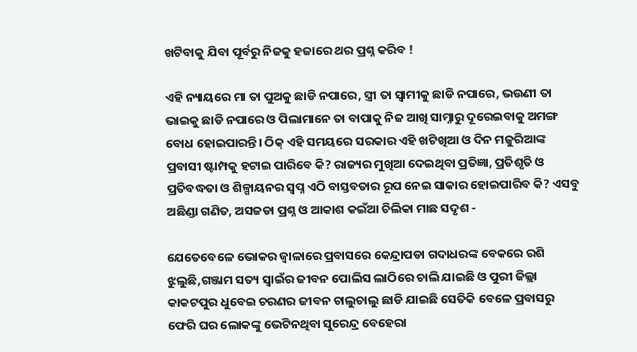ଖଟିବାକୁ ଯିବା ପୂର୍ବରୁ ନିଜକୁ ହଜାରେ ଥର ପ୍ରଶ୍ନ କରିବ !

ଏହି ନ୍ୟାୟରେ ମା ତା ପୁଅକୁ ଛାଡି ନପାରେ, ସ୍ତ୍ରୀ ତା ସ୍ବାମୀକୁ ଛାଡି ନପାରେ, ଭଉଣୀ ତା ଭାଇକୁ ଛାଡି ନପାରେ ଓ ପିଲାମାନେ ତା ବାପାକୁ ନିଜ ଆଖି ସାମ୍ନାରୁ ଦୂରେଇବାକୁ ଅମଙ୍ଗ ବୋଧ ହୋଇପାରନ୍ତି। ଠିକ୍ ଏହି ସମୟରେ ସରକାର ଏହି ଖଟିଖିଆ ଓ ଦିନ ମଜୁରିଆଙ୍କ ପ୍ରବାସୀ ଷ୍ଟାମ୍ପକୁ ହଟାଇ ପାରିବେ କି? ରାଜ୍ୟର ମୁଖିଆ ଦେଇଥିବା ପ୍ରତିଜ୍ଞା, ପ୍ରତିଶୃତି ଓ ପ୍ରତିବଦ୍ଧତା ଓ ଶିଳ୍ପାୟନର ସ୍ବପ୍ନ ଏଠି ବାସ୍ତବତାର ରୂପ ନେଇ ସାକାର ହୋଇପାରିବ କି? ଏସବୁ ଅଛିଣ୍ଡା ଗଣିତ, ଅସଜଡା ପ୍ରଶ୍ନ ଓ ଆକାଶ କଇଁଆ ଚିଲିକା ମାଛ ସଦୃଶ -

ଯେତେବେଳେ ଭୋକର ଜ୍ବାଳାରେ ପ୍ରବାସରେ କେନ୍ଦ୍ରାପଡା ଗଦାଧରଙ୍କ ବେକରେ ରଶି ଝୁଲୁଛି,ଗଞ୍ଜାମ ସତ୍ୟ ସ୍ବାଇଁର ଜୀବନ ପୋଲିସ ଲାଠିରେ ଚାଲି ଯାଇଛି ଓ ପୁରୀ ଜିଲ୍ଲା କାକଟପୁର ଧୁବେଇ ଚରଣର ଜୀବନ ଚାଲୁଚାଲୁ ଛାଡି ଯାଇଛି ସେତିକି ବେଳେ ପ୍ରବାସରୁ ଫେରି ଘର ଲୋକଙ୍କୁ ଭେଟିନଥିବା ସୁରେନ୍ଦ୍ର ବେହେରା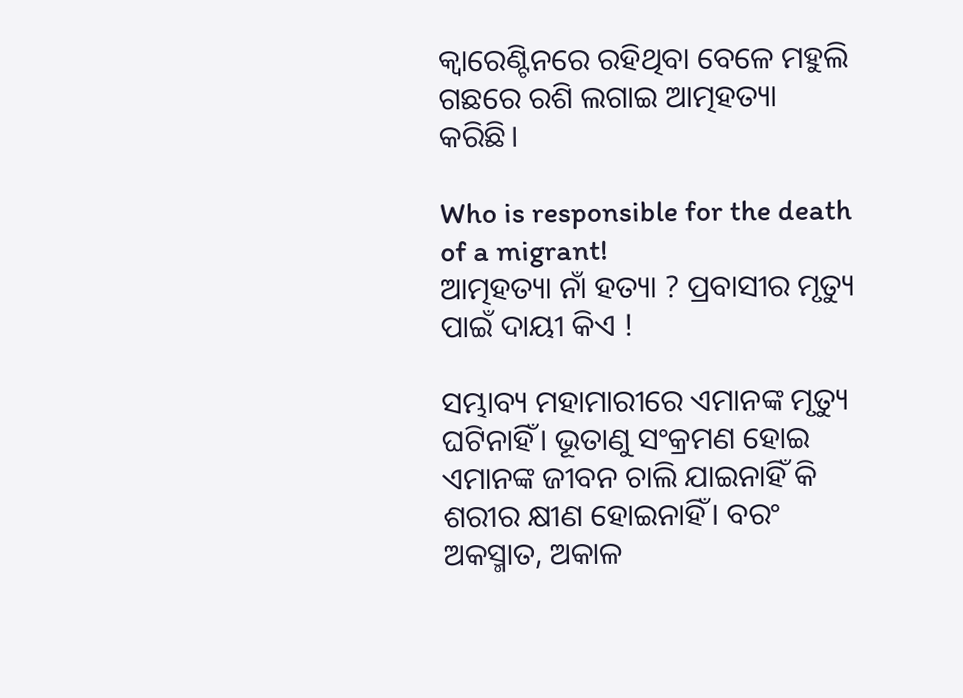କ୍ବାରେଣ୍ଟିନରେ ରହିଥିବା ବେଳେ ମହୁଲି ଗଛରେ ରଶି ଲଗାଇ ଆତ୍ମହତ୍ୟା କରିଛି।

Who is responsible for the death of a migrant!
ଆତ୍ମହତ୍ୟା ନାଁ ହତ୍ୟା ? ପ୍ରବାସୀର ମୃତ୍ୟୁ ପାଇଁ ଦାୟୀ କିଏ !

ସମ୍ଭାବ୍ୟ ମହାମାରୀରେ ଏମାନଙ୍କ ମୃତ୍ୟୁ ଘଟିନାହିଁ। ଭୂତାଣୁ ସଂକ୍ରମଣ ହୋଇ ଏମାନଙ୍କ ଜୀବନ ଚାଲି ଯାଇନାହିଁ କି ଶରୀର କ୍ଷୀଣ ହୋଇନାହିଁ। ବରଂ ଅକସ୍ମାତ, ଅକାଳ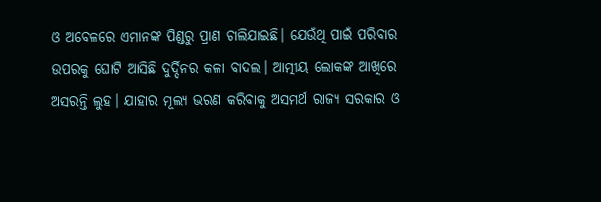ଓ ଅବେଳରେ ଏମାନଙ୍କ ପିଣ୍ଡରୁ ପ୍ରାଣ ଚାଲିଯାଇଛି। ଯେଉଁଥି ପାଇଁ ପରିବାର ଉପରକୁ ଘୋଟି ଆସିଛି ଦୁର୍ଦ୍ଦିନର କଳା ବାଦଲ। ଆତ୍ମୀୟ ଲୋକଙ୍କ ଆଖିରେ ଅସରନ୍ତି ଲୁହ। ଯାହାର ମୂଲ୍ୟ ଭରଣ କରିବାକୁ ଅସମର୍ଥ ରାଜ୍ୟ ସରକାର ଓ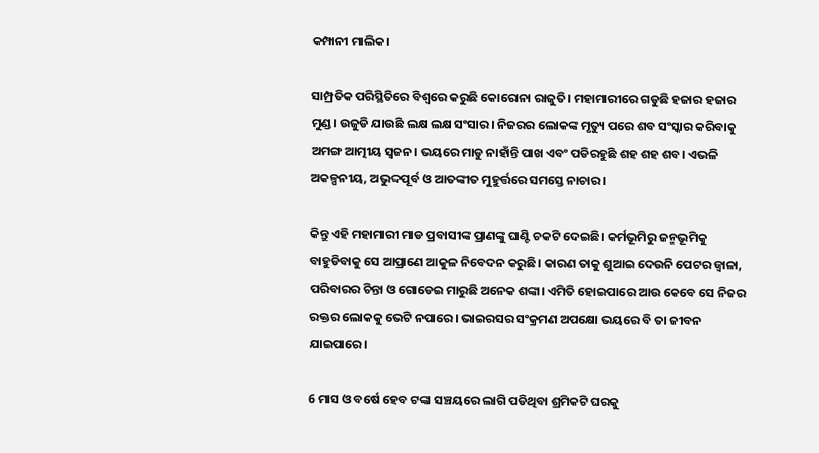କମ୍ପାନୀ ମାଲିକ।

ସାମ୍ପ୍ରତିକ ପରିସ୍ଥିତିରେ ବିଶ୍ବରେ କରୁଛି କୋରୋନା ରାଜୁତି। ମହାମାରୀରେ ଗଡୁଛି ହଜାର ହଜାର ମୁଣ୍ଡ। ଉଜୁଡି ଯାଉଛି ଲକ୍ଷ ଲକ୍ଷ ସଂସାର। ନିଜରର ଲୋକଙ୍କ ମୃତ୍ୟୁ ପରେ ଶବ ସଂସ୍କାର କରିବାକୁ ଅମଙ୍ଗ ଆତ୍ମୀୟ ସ୍ବଜନ। ଭୟରେ ମାଡୁ ନାହାଁନ୍ତି ପାଖ ଏବଂ ପଡିରହୁଛି ଶହ ଶହ ଶବ। ଏଭଳି ଅକଳ୍ପନୀୟ, ଅଭୁଦ୍ଦପୂର୍ବ ଓ ଆତଙ୍କୀତ ମୁହୁର୍ତ୍ତରେ ସମସ୍ତେ ନାଚାର।

କିନ୍ତୁ ଏହି ମହାମାରୀ ମାଡ ପ୍ରବାସୀଙ୍କ ପ୍ରାଣଙ୍କୁ ଘାଣ୍ଟି ଚକଟି ଦେଇଛି। କର୍ମଭୂମିରୁ ଜନ୍ମଭୂମିକୁ ବାହୁଡିବାକୁ ସେ ଆପ୍ରାଣେ ଆକୁଳ ନିବେଦନ କରୁଛି। କାରଣ ତାକୁ ଶୁଆଇ ଦେଉନି ପେଟର ଜ୍ବାଳା, ପରିବାରର ଚିନ୍ତା ଓ ଗୋଡେଇ ମାରୁଛି ଅନେକ ଶଙ୍କା। ଏମିତି ହୋଇପାରେ ଆଉ କେବେ ସେ ନିଜର ରକ୍ତର ଲୋକକୁ ଭେଟି ନପାରେ। ଭାଇରସର ସଂକ୍ରମଣ ଅପକ୍ଷୋ ଭୟରେ ବି ତା ଜୀବନ ଯାଇପାରେ।

6 ମାସ ଓ ବର୍ଷେ ହେବ ଟଙ୍କା ସଞ୍ଚୟରେ ଲାଗି ପଡିଥିବା ଶ୍ରମିକଟି ଘରକୁ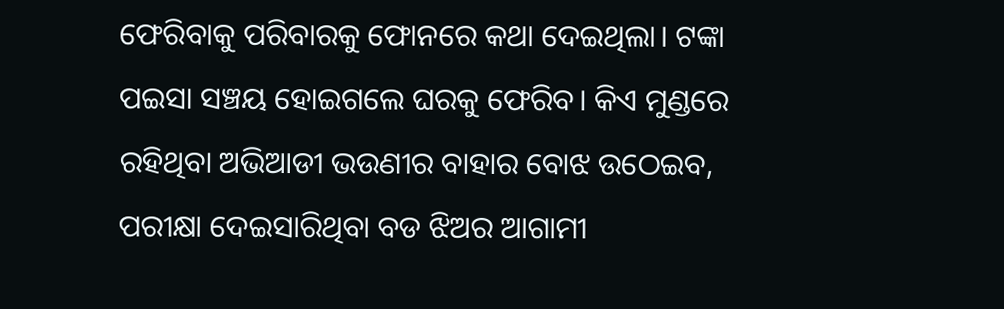ଫେରିବାକୁ ପରିବାରକୁ ଫୋନରେ କଥା ଦେଇଥିଲା। ଟଙ୍କା ପଇସା ସଞ୍ଚୟ ହୋଇଗଲେ ଘରକୁ ଫେରିବ। କିଏ ମୁଣ୍ଡରେ ରହିଥିବା ଅଭିଆଡୀ ଭଉଣୀର ବାହାର ବୋଝ ଉଠେଇବ, ପରୀକ୍ଷା ଦେଇସାରିଥିବା ବଡ ଝିଅର ଆଗାମୀ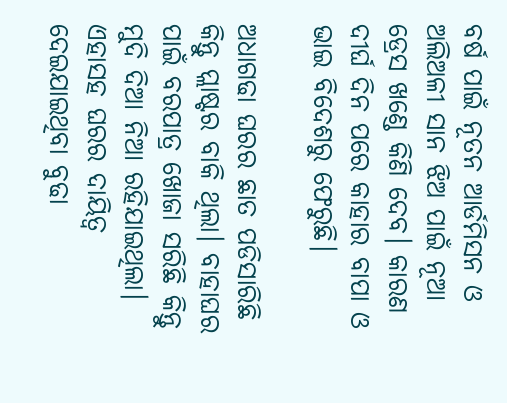ବର୍ଷ ପାଇଁ ନୂତନ ଆର୍ଡମିସନ ଓ ଅଲିଅଳୀ ସାନ ଝିଅ ପାଇଁ ନୂଆ ଡ୍ରେସ ଖଣ୍ଡେ କିଣି ଦେବ। କାରଣ ଦୀର୍ଘ ଦିନ ପରେ କାହାର ବାପା ଓ ଭାଇ ବିଦେଶରୁ ଫେରୁଛି।

ଅଧାଗଢା ଘରର ଛାତ ପଡିସାରିଛି କିନ୍ତୁ ପ୍ଲାଷ୍ଟର ବାକି ଥିଲା। ବାହାଘର ପାଇଁ ବରପାତ୍ର ଖୋଜା ସରିଛି କିନ୍ତୁ ମୁଦି ଦିଆ ନିଆ ରହିଯାଇଥିଲା। ଏହାସହ ଘରର ଦାୟିତ୍ବ ଦେଇଯାଇଥିବା ବୁଢା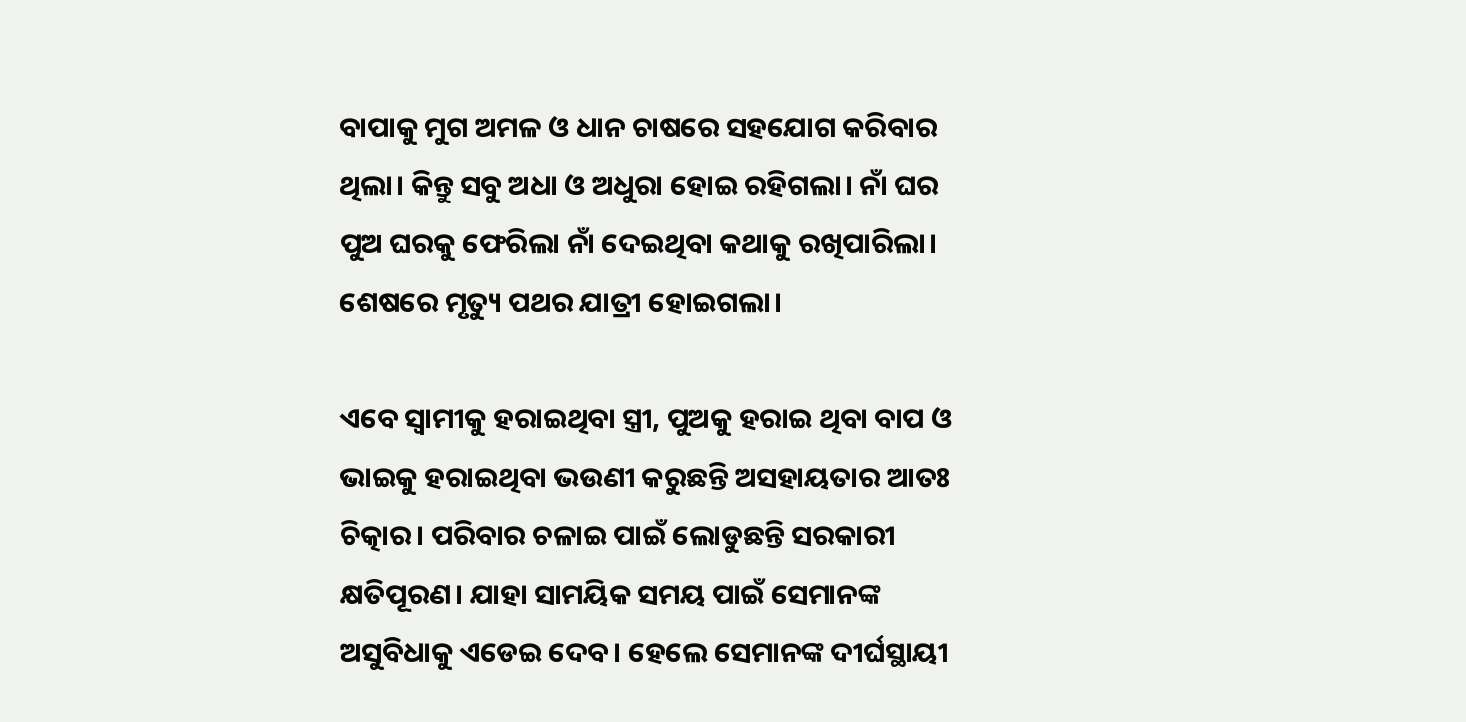ବାପାକୁ ମୁଗ ଅମଳ ଓ ଧାନ ଚାଷରେ ସହଯୋଗ କରିବାର ଥିଲା। କିନ୍ତୁ ସବୁ ଅଧା ଓ ଅଧୁରା ହୋଇ ରହିଗଲା। ନାଁ ଘର ପୁଅ ଘରକୁ ଫେରିଲା ନାଁ ଦେଇଥିବା କଥାକୁ ରଖିପାରିଲା। ଶେଷରେ ମୃତ୍ୟୁ ପଥର ଯାତ୍ରୀ ହୋଇଗଲା।

ଏବେ ସ୍ବାମୀକୁ ହରାଇଥିବା ସ୍ତ୍ରୀ, ପୁଅକୁ ହରାଇ ଥିବା ବାପ ଓ ଭାଇକୁ ହରାଇଥିବା ଭଉଣୀ କରୁଛନ୍ତି ଅସହାୟତାର ଆତଃ ଚିତ୍କାର। ପରିବାର ଚଳାଇ ପାଇଁ ଲୋଡୁଛନ୍ତି ସରକାରୀ କ୍ଷତିପୂରଣ। ଯାହା ସାମୟିକ ସମୟ ପାଇଁ ସେମାନଙ୍କ ଅସୁବିଧାକୁ ଏଡେଇ ଦେବ। ହେଲେ ସେମାନଙ୍କ ଦୀର୍ଘସ୍ଥାୟୀ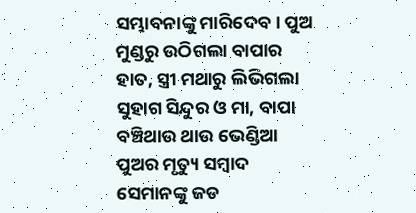ସମ୍ଭାବନାଙ୍କୁ ମାରିଦେବ। ପୁଅ ମୁଣ୍ଡରୁ ଉଠିଗଲା ବାପାର ହାତ, ସ୍ତ୍ରୀ ମଥାରୁ ଲିଭିଗଲା ସୁହାଗ ସିନ୍ଦୁର ଓ ମା, ବାପା ବଞ୍ଚିଥାଉ ଥାଉ ଭେଣ୍ଡିଆ ପୁଅର ମୃତ୍ୟୁ ସମ୍ବାଦ ସେମାନଙ୍କୁ ଜଡ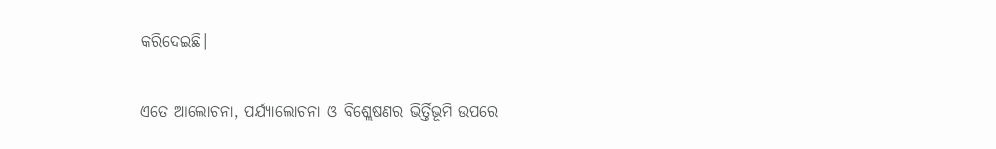କରିଦେଇଛି।

ଏତେ ଆଲୋଚନା, ପର୍ଯ୍ୟାଲୋଚନା ଓ ବିଶ୍ଲେଷଣର ଭିର୍ତ୍ତିଭୂମି ଉପରେ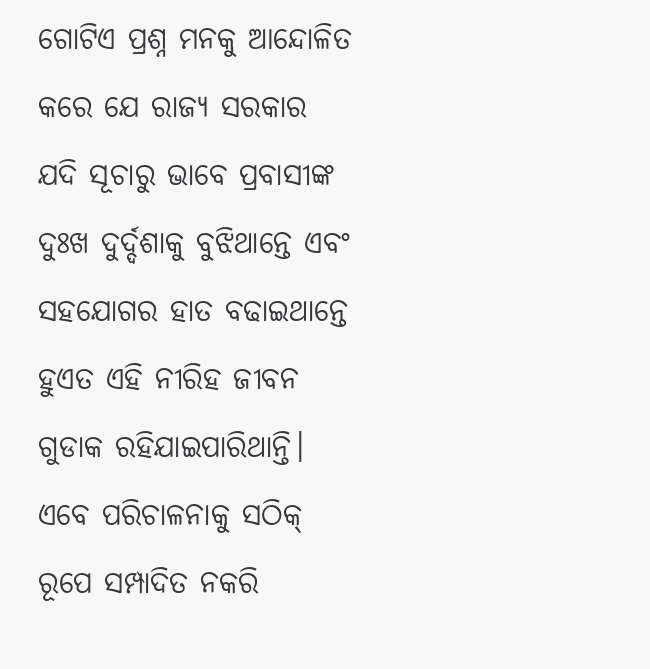ଗୋଟିଏ ପ୍ରଶ୍ନ ମନକୁ ଆନ୍ଦୋଳିତ କରେ ଯେ ରାଜ୍ୟ ସରକାର ଯଦି ସୂଚାରୁ ଭାବେ ପ୍ରବାସୀଙ୍କ ଦୁଃଖ ଦୁର୍ଦ୍ଦଶାକୁ ବୁଝିଥାନ୍ତେ ଏବଂ ସହଯୋଗର ହାତ ବଢାଇଥାନ୍ତେ ହୁଏତ ଏହି ନୀରିହ ଜୀବନ ଗୁଡାକ ରହିଯାଇପାରିଥାନ୍ତି। ଏବେ ପରିଚାଳନାକୁ ସଠିକ୍ ରୂପେ ସମ୍ପାଦିତ ନକରି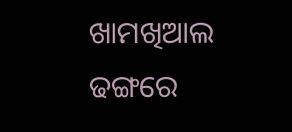ଖାମଖିଆଲ ଢଙ୍ଗରେ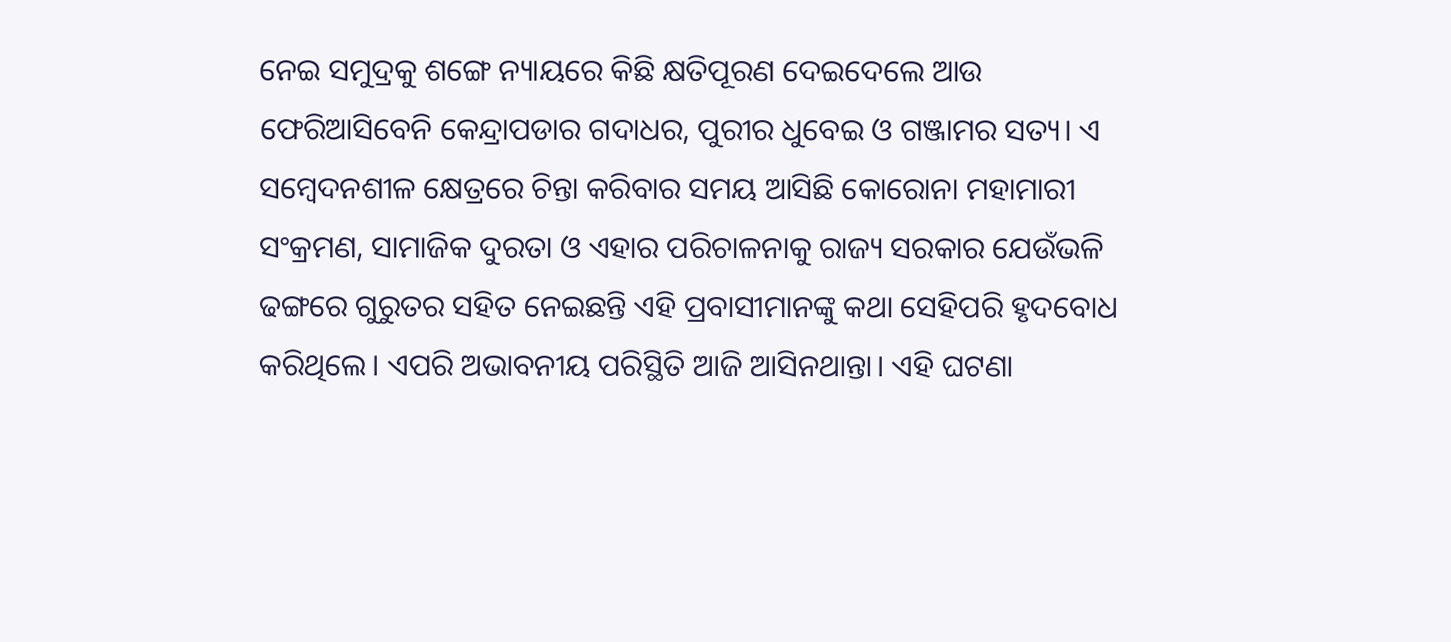ନେଇ ସମୁଦ୍ରକୁ ଶଙ୍ଗେ ନ୍ୟାୟରେ କିଛି କ୍ଷତିପୂରଣ ଦେଇଦେଲେ ଆଉ ଫେରିଆସିବେନି କେନ୍ଦ୍ରାପଡାର ଗଦାଧର, ପୁରୀର ଧୁବେଇ ଓ ଗଞ୍ଜାମର ସତ୍ୟ। ଏ ସମ୍ବେଦନଶୀଳ କ୍ଷେତ୍ରରେ ଚିନ୍ତା କରିବାର ସମୟ ଆସିଛି କୋରୋନା ମହାମାରୀ ସଂକ୍ରମଣ, ସାମାଜିକ ଦୁରତା ଓ ଏହାର ପରିଚାଳନାକୁ ରାଜ୍ୟ ସରକାର ଯେଉଁଭଳି ଢଙ୍ଗରେ ଗୁରୁତର ସହିତ ନେଇଛନ୍ତି ଏହି ପ୍ରବାସୀମାନଙ୍କୁ କଥା ସେହିପରି ହୃଦବୋଧ କରିଥିଲେ। ଏପରି ଅଭାବନୀୟ ପରିସ୍ଥିତି ଆଜି ଆସିନଥାନ୍ତା। ଏହି ଘଟଣା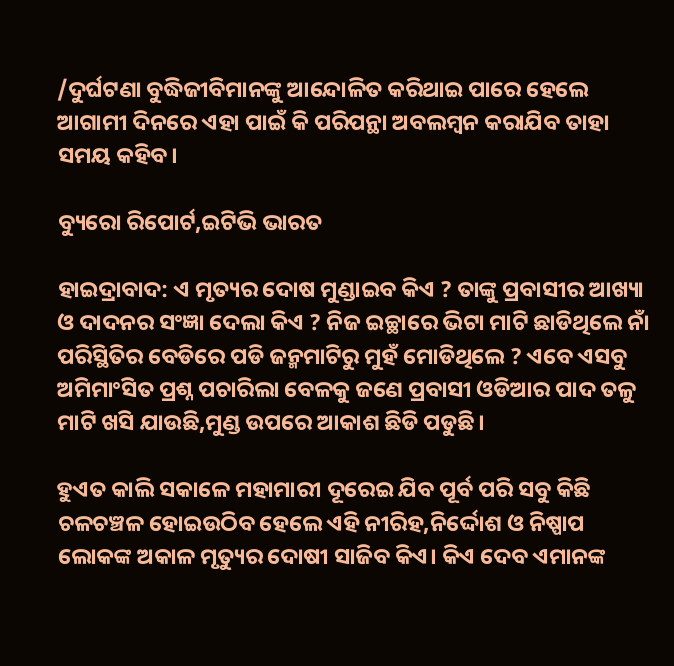/ଦୁର୍ଘଟଣା ବୁଦ୍ଧିଜୀବିମାନଙ୍କୁ ଆନ୍ଦୋଳିତ କରିଥାଇ ପାରେ ହେଲେ ଆଗାମୀ ଦିନରେ ଏହା ପାଇଁ କି ପରିପନ୍ଥା ଅବଲମ୍ବନ କରାଯିବ ତାହା ସମୟ କହିବ।

ବ୍ୟୁରୋ ରିପୋର୍ଟ,ଇଟିଭି ଭାରତ

ହାଇଦ୍ରାବାଦ: ଏ ମୃତ୍ୟର ଦୋଷ ମୁଣ୍ଡାଇବ କିଏ ? ତାଙ୍କୁ ପ୍ରବାସୀର ଆଖ୍ୟା ଓ ଦାଦନର ସଂଜ୍ଞା ଦେଲା କିଏ ? ନିଜ ଇଚ୍ଛାରେ ଭିଟା ମାଟି ଛାଡିଥିଲେ ନାଁ ପରିସ୍ଥିତିର ବେଡିରେ ପଡି ଜନ୍ମମାଟିରୁ ମୁହଁ ମୋଡିଥିଲେ ? ଏବେ ଏସବୁ ଅମିମାଂସିତ ପ୍ରଶ୍ନ ପଚାରିଲା ବେଳକୁ ଜଣେ ପ୍ରବାସୀ ଓଡିଆର ପାଦ ତଳୁ ମାଟି ଖସି ଯାଉଛି,ମୁଣ୍ଡ ଉପରେ ଆକାଶ ଛିଡି ପଡୁଛି।

ହୁଏତ କାଲି ସକାଳେ ମହାମାରୀ ଦୂରେଇ ଯିବ ପୂର୍ବ ପରି ସବୁ କିଛି ଚଳଚଞ୍ଚଳ ହୋଇଉଠିବ ହେଲେ ଏହି ନୀରିହ,ନିର୍ଦ୍ଦୋଶ ଓ ନିଷ୍ପାପ ଲୋକଙ୍କ ଅକାଳ ମୃତ୍ୟୁର ଦୋଷୀ ସାଜିବ କିଏ। କିଏ ଦେବ ଏମାନଙ୍କ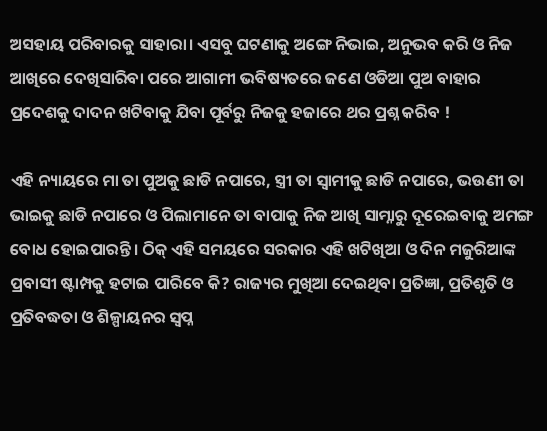ଅସହାୟ ପରିବାରକୁ ସାହାରା। ଏସବୁ ଘଟଣାକୁ ଅଙ୍ଗେ ନିଭାଇ, ଅନୁଭବ କରି ଓ ନିଜ ଆଖିରେ ଦେଖିସାରିବା ପରେ ଆଗାମୀ ଭବିଷ୍ୟତରେ ଜଣେ ଓଡିଆ ପୁଅ ବାହାର ପ୍ରଦେଶକୁ ଦାଦନ ଖଟିବାକୁ ଯିବା ପୂର୍ବରୁ ନିଜକୁ ହଜାରେ ଥର ପ୍ରଶ୍ନ କରିବ !

ଏହି ନ୍ୟାୟରେ ମା ତା ପୁଅକୁ ଛାଡି ନପାରେ, ସ୍ତ୍ରୀ ତା ସ୍ବାମୀକୁ ଛାଡି ନପାରେ, ଭଉଣୀ ତା ଭାଇକୁ ଛାଡି ନପାରେ ଓ ପିଲାମାନେ ତା ବାପାକୁ ନିଜ ଆଖି ସାମ୍ନାରୁ ଦୂରେଇବାକୁ ଅମଙ୍ଗ ବୋଧ ହୋଇପାରନ୍ତି। ଠିକ୍ ଏହି ସମୟରେ ସରକାର ଏହି ଖଟିଖିଆ ଓ ଦିନ ମଜୁରିଆଙ୍କ ପ୍ରବାସୀ ଷ୍ଟାମ୍ପକୁ ହଟାଇ ପାରିବେ କି? ରାଜ୍ୟର ମୁଖିଆ ଦେଇଥିବା ପ୍ରତିଜ୍ଞା, ପ୍ରତିଶୃତି ଓ ପ୍ରତିବଦ୍ଧତା ଓ ଶିଳ୍ପାୟନର ସ୍ବପ୍ନ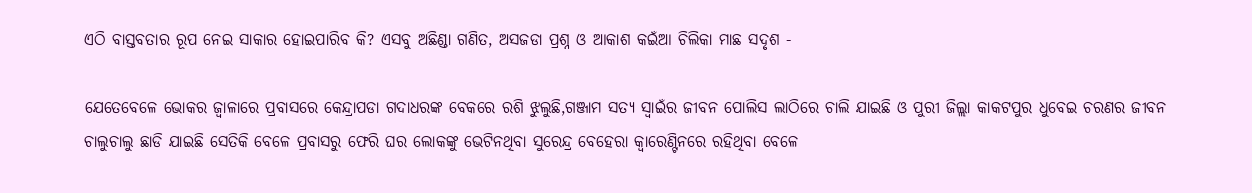ଏଠି ବାସ୍ତବତାର ରୂପ ନେଇ ସାକାର ହୋଇପାରିବ କି? ଏସବୁ ଅଛିଣ୍ଡା ଗଣିତ, ଅସଜଡା ପ୍ରଶ୍ନ ଓ ଆକାଶ କଇଁଆ ଚିଲିକା ମାଛ ସଦୃଶ -

ଯେତେବେଳେ ଭୋକର ଜ୍ବାଳାରେ ପ୍ରବାସରେ କେନ୍ଦ୍ରାପଡା ଗଦାଧରଙ୍କ ବେକରେ ରଶି ଝୁଲୁଛି,ଗଞ୍ଜାମ ସତ୍ୟ ସ୍ବାଇଁର ଜୀବନ ପୋଲିସ ଲାଠିରେ ଚାଲି ଯାଇଛି ଓ ପୁରୀ ଜିଲ୍ଲା କାକଟପୁର ଧୁବେଇ ଚରଣର ଜୀବନ ଚାଲୁଚାଲୁ ଛାଡି ଯାଇଛି ସେତିକି ବେଳେ ପ୍ରବାସରୁ ଫେରି ଘର ଲୋକଙ୍କୁ ଭେଟିନଥିବା ସୁରେନ୍ଦ୍ର ବେହେରା କ୍ବାରେଣ୍ଟିନରେ ରହିଥିବା ବେଳେ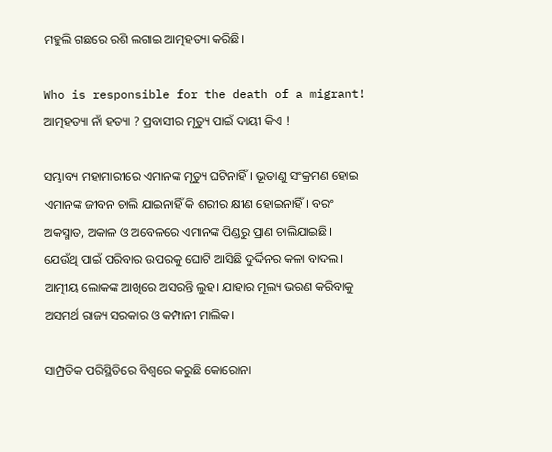ମହୁଲି ଗଛରେ ରଶି ଲଗାଇ ଆତ୍ମହତ୍ୟା କରିଛି।

Who is responsible for the death of a migrant!
ଆତ୍ମହତ୍ୟା ନାଁ ହତ୍ୟା ? ପ୍ରବାସୀର ମୃତ୍ୟୁ ପାଇଁ ଦାୟୀ କିଏ !

ସମ୍ଭାବ୍ୟ ମହାମାରୀରେ ଏମାନଙ୍କ ମୃତ୍ୟୁ ଘଟିନାହିଁ। ଭୂତାଣୁ ସଂକ୍ରମଣ ହୋଇ ଏମାନଙ୍କ ଜୀବନ ଚାଲି ଯାଇନାହିଁ କି ଶରୀର କ୍ଷୀଣ ହୋଇନାହିଁ। ବରଂ ଅକସ୍ମାତ, ଅକାଳ ଓ ଅବେଳରେ ଏମାନଙ୍କ ପିଣ୍ଡରୁ ପ୍ରାଣ ଚାଲିଯାଇଛି। ଯେଉଁଥି ପାଇଁ ପରିବାର ଉପରକୁ ଘୋଟି ଆସିଛି ଦୁର୍ଦ୍ଦିନର କଳା ବାଦଲ। ଆତ୍ମୀୟ ଲୋକଙ୍କ ଆଖିରେ ଅସରନ୍ତି ଲୁହ। ଯାହାର ମୂଲ୍ୟ ଭରଣ କରିବାକୁ ଅସମର୍ଥ ରାଜ୍ୟ ସରକାର ଓ କମ୍ପାନୀ ମାଲିକ।

ସାମ୍ପ୍ରତିକ ପରିସ୍ଥିତିରେ ବିଶ୍ବରେ କରୁଛି କୋରୋନା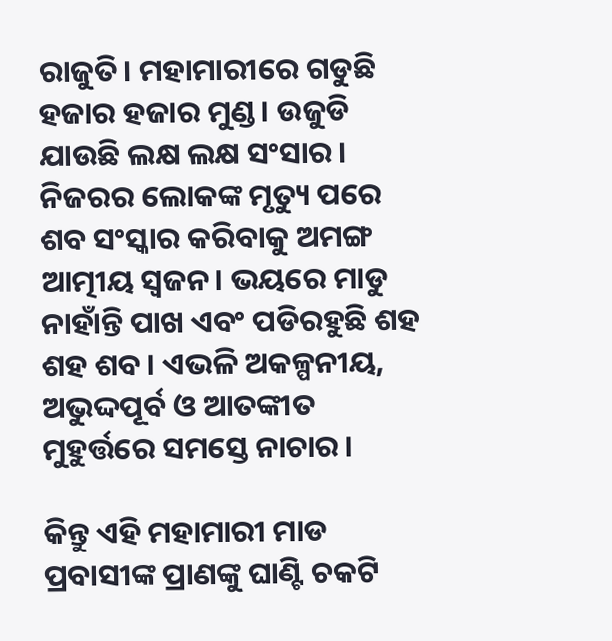ରାଜୁତି। ମହାମାରୀରେ ଗଡୁଛି ହଜାର ହଜାର ମୁଣ୍ଡ। ଉଜୁଡି ଯାଉଛି ଲକ୍ଷ ଲକ୍ଷ ସଂସାର। ନିଜରର ଲୋକଙ୍କ ମୃତ୍ୟୁ ପରେ ଶବ ସଂସ୍କାର କରିବାକୁ ଅମଙ୍ଗ ଆତ୍ମୀୟ ସ୍ବଜନ। ଭୟରେ ମାଡୁ ନାହାଁନ୍ତି ପାଖ ଏବଂ ପଡିରହୁଛି ଶହ ଶହ ଶବ। ଏଭଳି ଅକଳ୍ପନୀୟ, ଅଭୁଦ୍ଦପୂର୍ବ ଓ ଆତଙ୍କୀତ ମୁହୁର୍ତ୍ତରେ ସମସ୍ତେ ନାଚାର।

କିନ୍ତୁ ଏହି ମହାମାରୀ ମାଡ ପ୍ରବାସୀଙ୍କ ପ୍ରାଣଙ୍କୁ ଘାଣ୍ଟି ଚକଟି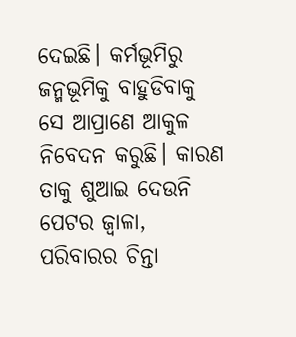ଦେଇଛି। କର୍ମଭୂମିରୁ ଜନ୍ମଭୂମିକୁ ବାହୁଡିବାକୁ ସେ ଆପ୍ରାଣେ ଆକୁଳ ନିବେଦନ କରୁଛି। କାରଣ ତାକୁ ଶୁଆଇ ଦେଉନି ପେଟର ଜ୍ବାଳା, ପରିବାରର ଚିନ୍ତା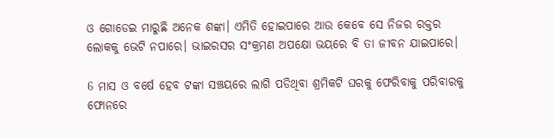ଓ ଗୋଡେଇ ମାରୁଛି ଅନେକ ଶଙ୍କା। ଏମିତି ହୋଇପାରେ ଆଉ କେବେ ସେ ନିଜର ରକ୍ତର ଲୋକକୁ ଭେଟି ନପାରେ। ଭାଇରସର ସଂକ୍ରମଣ ଅପକ୍ଷୋ ଭୟରେ ବି ତା ଜୀବନ ଯାଇପାରେ।

6 ମାସ ଓ ବର୍ଷେ ହେବ ଟଙ୍କା ସଞ୍ଚୟରେ ଲାଗି ପଡିଥିବା ଶ୍ରମିକଟି ଘରକୁ ଫେରିବାକୁ ପରିବାରକୁ ଫୋନରେ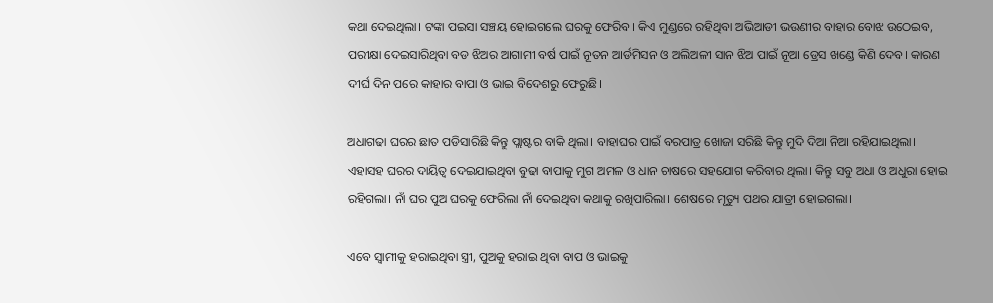କଥା ଦେଇଥିଲା। ଟଙ୍କା ପଇସା ସଞ୍ଚୟ ହୋଇଗଲେ ଘରକୁ ଫେରିବ। କିଏ ମୁଣ୍ଡରେ ରହିଥିବା ଅଭିଆଡୀ ଭଉଣୀର ବାହାର ବୋଝ ଉଠେଇବ, ପରୀକ୍ଷା ଦେଇସାରିଥିବା ବଡ ଝିଅର ଆଗାମୀ ବର୍ଷ ପାଇଁ ନୂତନ ଆର୍ଡମିସନ ଓ ଅଲିଅଳୀ ସାନ ଝିଅ ପାଇଁ ନୂଆ ଡ୍ରେସ ଖଣ୍ଡେ କିଣି ଦେବ। କାରଣ ଦୀର୍ଘ ଦିନ ପରେ କାହାର ବାପା ଓ ଭାଇ ବିଦେଶରୁ ଫେରୁଛି।

ଅଧାଗଢା ଘରର ଛାତ ପଡିସାରିଛି କିନ୍ତୁ ପ୍ଲାଷ୍ଟର ବାକି ଥିଲା। ବାହାଘର ପାଇଁ ବରପାତ୍ର ଖୋଜା ସରିଛି କିନ୍ତୁ ମୁଦି ଦିଆ ନିଆ ରହିଯାଇଥିଲା। ଏହାସହ ଘରର ଦାୟିତ୍ବ ଦେଇଯାଇଥିବା ବୁଢା ବାପାକୁ ମୁଗ ଅମଳ ଓ ଧାନ ଚାଷରେ ସହଯୋଗ କରିବାର ଥିଲା। କିନ୍ତୁ ସବୁ ଅଧା ଓ ଅଧୁରା ହୋଇ ରହିଗଲା। ନାଁ ଘର ପୁଅ ଘରକୁ ଫେରିଲା ନାଁ ଦେଇଥିବା କଥାକୁ ରଖିପାରିଲା। ଶେଷରେ ମୃତ୍ୟୁ ପଥର ଯାତ୍ରୀ ହୋଇଗଲା।

ଏବେ ସ୍ବାମୀକୁ ହରାଇଥିବା ସ୍ତ୍ରୀ, ପୁଅକୁ ହରାଇ ଥିବା ବାପ ଓ ଭାଇକୁ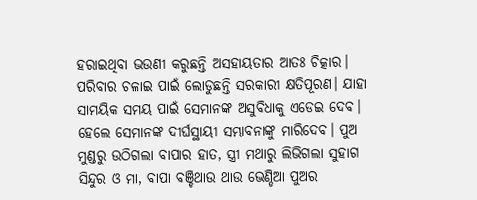ହରାଇଥିବା ଭଉଣୀ କରୁଛନ୍ତି ଅସହାୟତାର ଆତଃ ଚିତ୍କାର। ପରିବାର ଚଳାଇ ପାଇଁ ଲୋଡୁଛନ୍ତି ସରକାରୀ କ୍ଷତିପୂରଣ। ଯାହା ସାମୟିକ ସମୟ ପାଇଁ ସେମାନଙ୍କ ଅସୁବିଧାକୁ ଏଡେଇ ଦେବ। ହେଲେ ସେମାନଙ୍କ ଦୀର୍ଘସ୍ଥାୟୀ ସମ୍ଭାବନାଙ୍କୁ ମାରିଦେବ। ପୁଅ ମୁଣ୍ଡରୁ ଉଠିଗଲା ବାପାର ହାତ, ସ୍ତ୍ରୀ ମଥାରୁ ଲିଭିଗଲା ସୁହାଗ ସିନ୍ଦୁର ଓ ମା, ବାପା ବଞ୍ଚିଥାଉ ଥାଉ ଭେଣ୍ଡିଆ ପୁଅର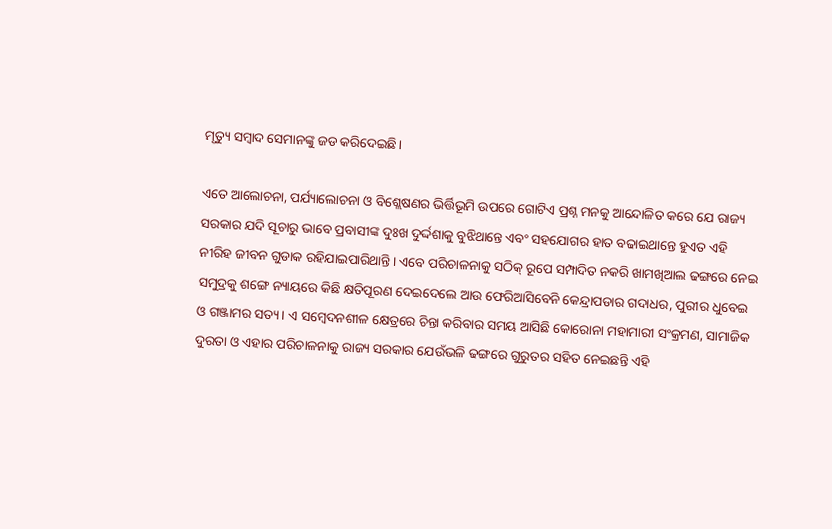ମୃତ୍ୟୁ ସମ୍ବାଦ ସେମାନଙ୍କୁ ଜଡ କରିଦେଇଛି।

ଏତେ ଆଲୋଚନା, ପର୍ଯ୍ୟାଲୋଚନା ଓ ବିଶ୍ଲେଷଣର ଭିର୍ତ୍ତିଭୂମି ଉପରେ ଗୋଟିଏ ପ୍ରଶ୍ନ ମନକୁ ଆନ୍ଦୋଳିତ କରେ ଯେ ରାଜ୍ୟ ସରକାର ଯଦି ସୂଚାରୁ ଭାବେ ପ୍ରବାସୀଙ୍କ ଦୁଃଖ ଦୁର୍ଦ୍ଦଶାକୁ ବୁଝିଥାନ୍ତେ ଏବଂ ସହଯୋଗର ହାତ ବଢାଇଥାନ୍ତେ ହୁଏତ ଏହି ନୀରିହ ଜୀବନ ଗୁଡାକ ରହିଯାଇପାରିଥାନ୍ତି। ଏବେ ପରିଚାଳନାକୁ ସଠିକ୍ ରୂପେ ସମ୍ପାଦିତ ନକରି ଖାମଖିଆଲ ଢଙ୍ଗରେ ନେଇ ସମୁଦ୍ରକୁ ଶଙ୍ଗେ ନ୍ୟାୟରେ କିଛି କ୍ଷତିପୂରଣ ଦେଇଦେଲେ ଆଉ ଫେରିଆସିବେନି କେନ୍ଦ୍ରାପଡାର ଗଦାଧର, ପୁରୀର ଧୁବେଇ ଓ ଗଞ୍ଜାମର ସତ୍ୟ। ଏ ସମ୍ବେଦନଶୀଳ କ୍ଷେତ୍ରରେ ଚିନ୍ତା କରିବାର ସମୟ ଆସିଛି କୋରୋନା ମହାମାରୀ ସଂକ୍ରମଣ, ସାମାଜିକ ଦୁରତା ଓ ଏହାର ପରିଚାଳନାକୁ ରାଜ୍ୟ ସରକାର ଯେଉଁଭଳି ଢଙ୍ଗରେ ଗୁରୁତର ସହିତ ନେଇଛନ୍ତି ଏହି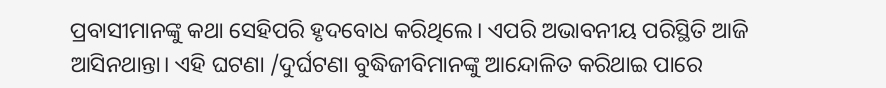ପ୍ରବାସୀମାନଙ୍କୁ କଥା ସେହିପରି ହୃଦବୋଧ କରିଥିଲେ। ଏପରି ଅଭାବନୀୟ ପରିସ୍ଥିତି ଆଜି ଆସିନଥାନ୍ତା। ଏହି ଘଟଣା /ଦୁର୍ଘଟଣା ବୁଦ୍ଧିଜୀବିମାନଙ୍କୁ ଆନ୍ଦୋଳିତ କରିଥାଇ ପାରେ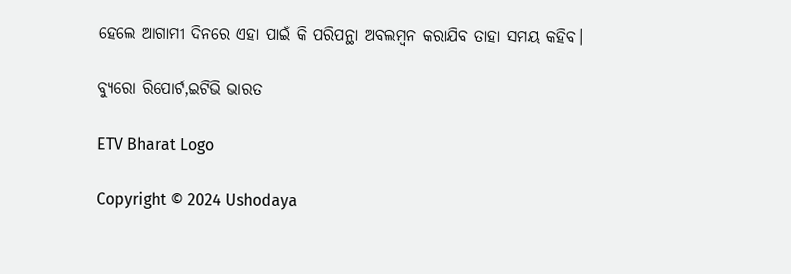ହେଲେ ଆଗାମୀ ଦିନରେ ଏହା ପାଇଁ କି ପରିପନ୍ଥା ଅବଲମ୍ବନ କରାଯିବ ତାହା ସମୟ କହିବ।

ବ୍ୟୁରୋ ରିପୋର୍ଟ,ଇଟିଭି ଭାରତ

ETV Bharat Logo

Copyright © 2024 Ushodaya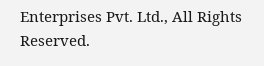Enterprises Pvt. Ltd., All Rights Reserved.